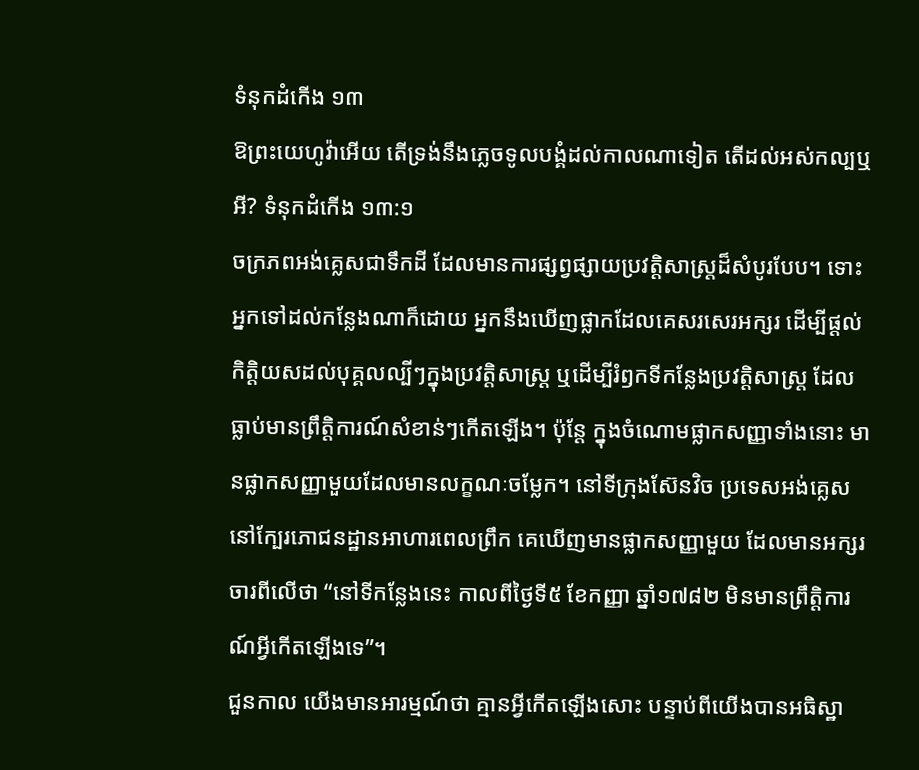ទំនុកដំកើង ១៣
ឱព្រះយេហូវ៉ាអើយ តើទ្រង់នឹងភ្លេចទូលបង្គំដល់កាលណាទៀត តើដល់អស់កល្បឬអី? ទំនុកដំកើង ១៣:១
ចក្រភពអង់គ្លេសជាទឹកដី ដែលមានការផ្សព្វផ្សាយប្រវត្តិសាស្រ្តដ៏សំបូរបែប។ ទោះអ្នកទៅដល់កន្លែងណាក៏ដោយ អ្នកនឹងឃើញផ្លាកដែលគេសរសេរអក្សរ ដើម្បីផ្តល់កិត្តិយសដល់បុគ្គលល្បីៗក្នុងប្រវត្តិសាស្រ្ត ឬដើម្បីរំឭកទីកន្លែងប្រវត្តិសាស្រ្ត ដែលធ្លាប់មានព្រឹត្តិការណ៍សំខាន់ៗកើតឡើង។ ប៉ុន្តែ ក្នុងចំណោមផ្លាកសញ្ញាទាំងនោះ មានផ្លាកសញ្ញាមួយដែលមានលក្ខណៈចម្លែក។ នៅទីក្រុងស៊ែនវិច ប្រទេសអង់គ្លេស នៅក្បែរភោជនដ្ឋានអាហារពេលព្រឹក គេឃើញមានផ្លាកសញ្ញាមួយ ដែលមានអក្សរចារពីលើថា “នៅទីកន្លែងនេះ កាលពីថ្ងៃទី៥ ខែកញ្ញា ឆ្នាំ១៧៨២ មិនមានព្រឹត្តិការណ៍អ្វីកើតឡើងទេ”។
ជួនកាល យើងមានអារម្មណ៍ថា គ្មានអ្វីកើតឡើងសោះ បន្ទាប់ពីយើងបានអធិស្ឋា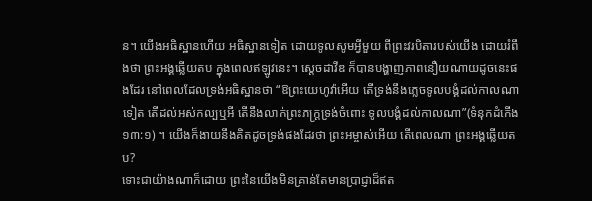ន។ យើងអធិស្ឋានហើយ អធិស្ឋានទៀត ដោយទូលសូមអ្វីមួយ ពីព្រះវរបិតារបស់យើង ដោយរំពឹងថា ព្រះអង្គឆ្លើយតប ក្នុងពេលឥឡូវនេះ។ ស្តេចដាវីឌ ក៏បានបង្ហាញភាពនឿយណាយដូចនេះផងដែរ នៅពេលដែលទ្រង់អធិស្ឋានថា “ឱព្រះយេហូវ៉ាអើយ តើទ្រង់នឹងភ្លេចទូលបង្គំដល់កាលណាទៀត តើដល់អស់កល្បឬអី តើនឹងលាក់ព្រះភក្ត្រទ្រង់ចំពោះ ទូលបង្គំដល់កាលណា”(ទំនុកដំកើង ១៣:១) ។ យើងក៏ងាយនឹងគិតដូចទ្រង់ផងដែរថា ព្រះអម្ចាស់អើយ តើពេលណា ព្រះអង្គឆ្លើយតប?
ទោះជាយ៉ាងណាក៏ដោយ ព្រះនៃយើងមិនគ្រាន់តែមានប្រាជ្ញាដ៏ឥត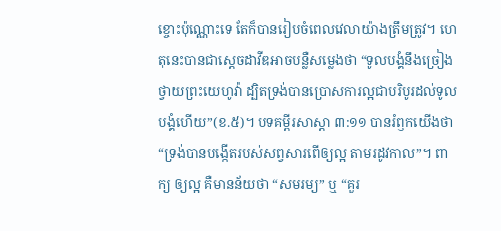ខ្ចោះប៉ុណ្ណោះទេ តែក៏បានរៀបចំពេលវេលាយ៉ាងត្រឹមត្រូវ។ ហេតុនេះបានជាស្តេចដាវីឌអាចបន្លឺសម្លេងថា “ទូលបង្គំនឹងច្រៀងថ្វាយព្រះយេហូវ៉ា ដ្បិតទ្រង់បានប្រោសការល្អជាបរិបូរដល់ទូលបង្គំហើយ”(ខ.៥)។ បទគម្ពីរសាស្តា ៣:១១ បានរំឭកយើងថា “ទ្រង់បានបង្កើតរបស់សព្វសារពើឲ្យល្អ តាមរដូវកាល”។ ពាក្យ ឲ្យល្អ គឺមានន័យថា “សមរម្យ” ឬ “គួរ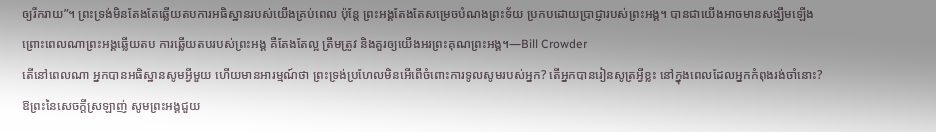ឲ្យរីករាយ”។ ព្រះទ្រង់មិនតែងតែឆ្លើយតបការអធិស្ឋានរបស់យើងគ្រប់ពេល ប៉ុន្តែ ព្រះអង្គតែងតែសម្រេចបំណងព្រះទ័យ ប្រកបដោយប្រាជ្ញារបស់ព្រះអង្គ។ បានជាយើងអាចមានសង្ឃឹមឡើង ព្រោះពេលណាព្រះអង្គឆ្លើយតប ការឆ្លើយតបរបស់ព្រះអង្គ គឺតែងតែល្អ ត្រឹមត្រូវ និងគួរឲ្យយើងអរព្រះគុណព្រះអង្គ។—Bill Crowder
តើនៅពេលណា អ្នកបានអធិស្ឋានសូមអ្វីមួយ ហើយមានអារម្មណ៍ថា ព្រះទ្រង់ប្រហែលមិនអើពើចំពោះការទូលសូមរបស់អ្នក? តើអ្នកបានរៀនសូត្រអ្វីខ្លះ នៅក្នុងពេលដែលអ្នកកំពុងរង់ចាំនោះ?
ឱព្រះនៃសេចក្តីស្រឡាញ់ សូមព្រះអង្គជួយ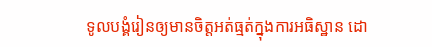ទូលបង្គំរៀនឲ្យមានចិត្តអត់ធ្មត់ក្នុងការអធិស្ឋាន ដោ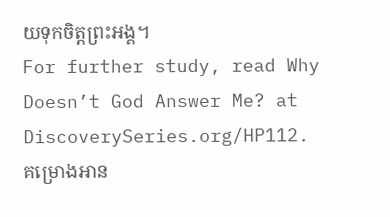យទុកចិត្តព្រះអង្គ។
For further study, read Why Doesn’t God Answer Me? at DiscoverySeries.org/HP112.
គម្រោងអាន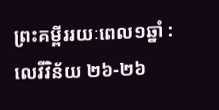ព្រះគម្ពីររយៈពេល១ឆ្នាំ : លេវីវិន័យ ២៦-២៦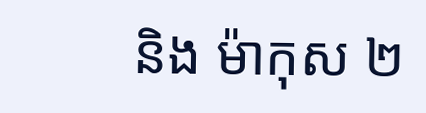និង ម៉ាកុស ២